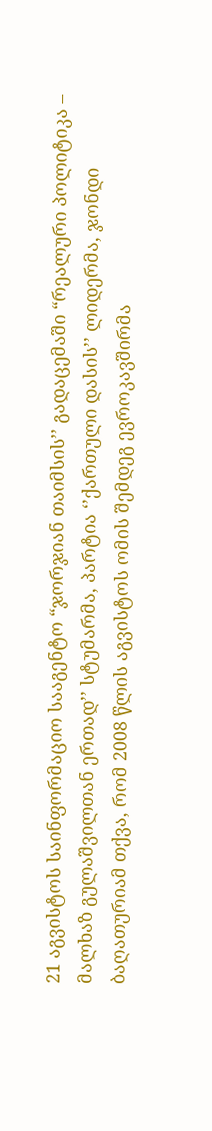21 აგვისტოს საინფორმაციო სააგენტო “ჯორჯიან თაიმსის’’ გადაცემაში “რეალური პოლიტიკა – მალხაზ გულაშვილთან ერთად’’ სტუმარმა, პარტია ‘’ქართული დასის’’ ლიდერმა, ჯონდი ბაღათურიამ თქვა, რომ 2008 წლის აგვისტოს ომის შემდეგ ევროკავშირმა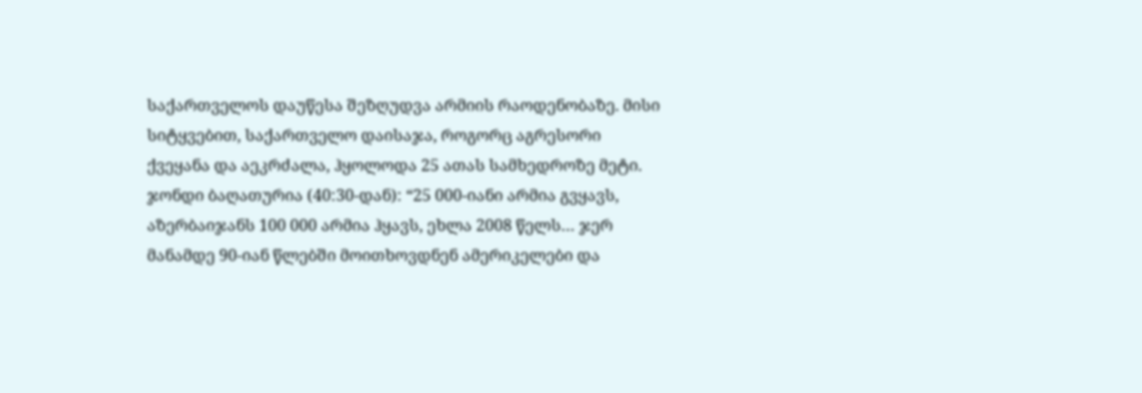საქართველოს დაუწესა შეზღუდვა არმიის რაოდენობაზე. მისი სიტყვებით, საქართველო დაისაჯა, როგორც აგრესორი ქვეყანა და აეკრძალა, ჰყოლოდა 25 ათას სამხედროზე მეტი.
ჯონდი ბაღათურია (40:30-დან): “25 000-იანი არმია გვყავს, აზერბაიჯანს 100 000 არმია ჰყავს, ეხლა 2008 წელს… ჯერ მანამდე 90-იან წლებში მოითხოვდნენ ამერიკელები და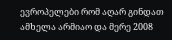ევროპელები რომ აღარ გინდათ ამხელა არმიაო და მერე 2008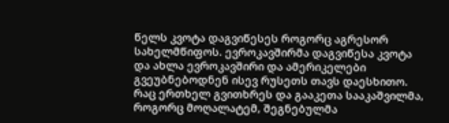წელს კვოტა დაგვიწესეს როგორც აგრესორ სახელმწიფოს. ევროკავშირმა დაგვიწესა კვოტა და ახლა ევროკავშირი და ამერიკელები გვეუბნებოდნენ ისევ რუსეთს თავს დაესხითო. რაც ერთხელ გვითხრეს და გააკეთა სააკაშვილმა, როგორც მოღალატემ, შეგნებულმა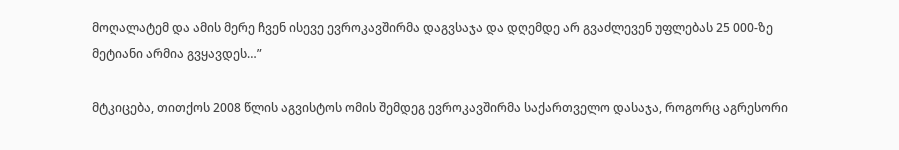მოღალატემ და ამის მერე ჩვენ ისევე ევროკავშირმა დაგვსაჯა და დღემდე არ გვაძლევენ უფლებას 25 000-ზე მეტიანი არმია გვყავდეს…”

მტკიცება, თითქოს 2008 წლის აგვისტოს ომის შემდეგ ევროკავშირმა საქართველო დასაჯა, როგორც აგრესორი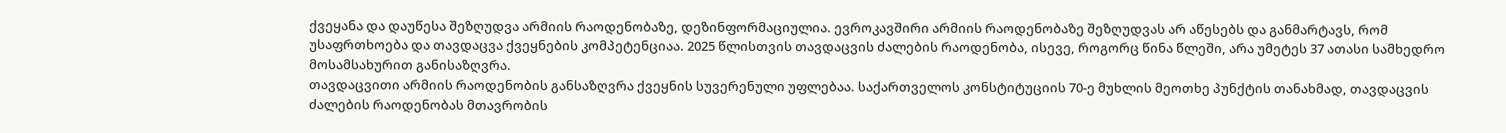ქვეყანა და დაუწესა შეზღუდვა არმიის რაოდენობაზე, დეზინფორმაციულია. ევროკავშირი არმიის რაოდენობაზე შეზღუდვას არ აწესებს და განმარტავს, რომ უსაფრთხოება და თავდაცვა ქვეყნების კომპეტენციაა. 2025 წლისთვის თავდაცვის ძალების რაოდენობა, ისევე, როგორც წინა წლეში, არა უმეტეს 37 ათასი სამხედრო მოსამსახურით განისაზღვრა.
თავდაცვითი არმიის რაოდენობის განსაზღვრა ქვეყნის სუვერენული უფლებაა. საქართველოს კონსტიტუციის 70-ე მუხლის მეოთხე პუნქტის თანახმად, თავდაცვის ძალების რაოდენობას მთავრობის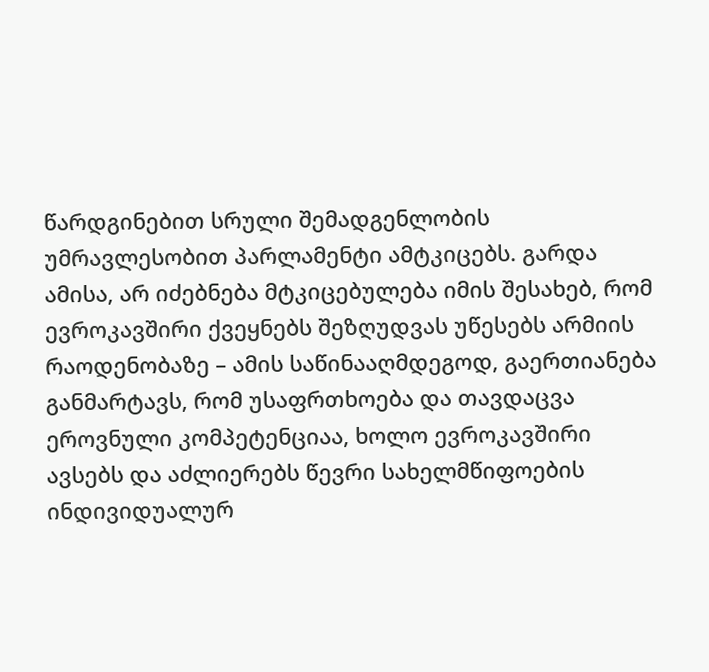წარდგინებით სრული შემადგენლობის უმრავლესობით პარლამენტი ამტკიცებს. გარდა ამისა, არ იძებნება მტკიცებულება იმის შესახებ, რომ ევროკავშირი ქვეყნებს შეზღუდვას უწესებს არმიის რაოდენობაზე – ამის საწინააღმდეგოდ, გაერთიანება განმარტავს, რომ უსაფრთხოება და თავდაცვა ეროვნული კომპეტენციაა, ხოლო ევროკავშირი ავსებს და აძლიერებს წევრი სახელმწიფოების ინდივიდუალურ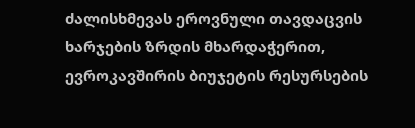ძალისხმევას ეროვნული თავდაცვის ხარჯების ზრდის მხარდაჭერით, ევროკავშირის ბიუჯეტის რესურსების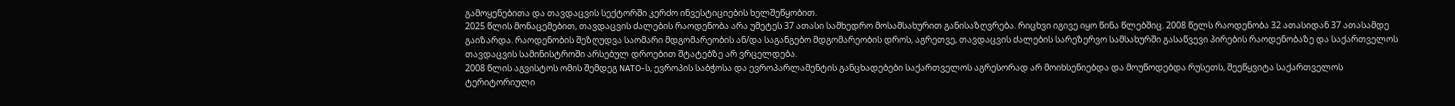გამოყენებითა და თავდაცვის სექტორში კერძო ინვესტიციების ხელშეწყობით.
2025 წლის მონაცემებით, თავდაცვის ძალების რაოდენობა არა უმეტეს 37 ათასი სამხედრო მოსამსახურით განისაზღვრება. რიცხვი იგივე იყო წინა წლებშიც. 2008 წელს რაოდენობა 32 ათასიდან 37 ათასამდე გაიზარდა. რაოდენობის შეზღუდვა საომარი მდგომარეობის ან/და საგანგებო მდგომარეობის დროს, აგრეთვე, თავდაცვის ძალების სარეზერვო სამსახურში გასაწვევი პირების რაოდენობაზე და საქართველოს თავდაცვის სამინისტროში არსებულ დროებით შტატებზე არ ვრცელდება.
2008 წლის აგვისტოს ომის შემდეგ NATO-ს, ევროპის საბჭოსა და ევროპარლამენტის განცხადებები საქართველოს აგრესორად არ მოიხსენიებდა და მოუწოდებდა რუსეთს, შეეწყვიტა საქართველოს ტერიტორიული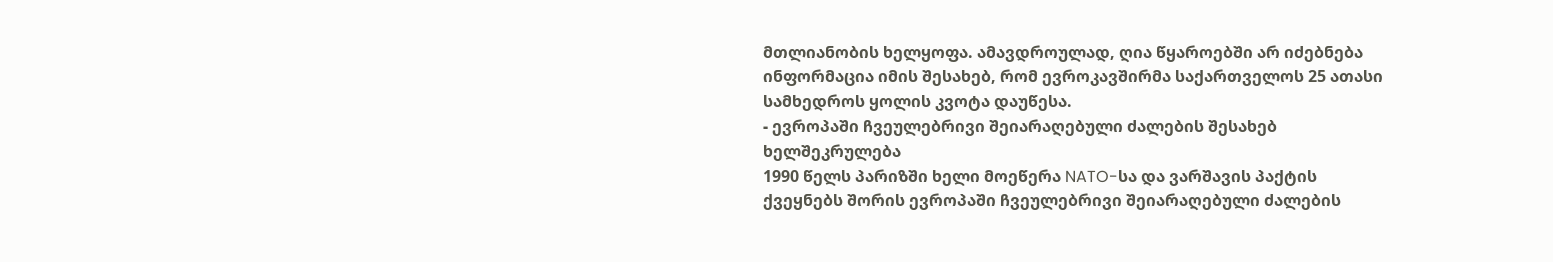მთლიანობის ხელყოფა. ამავდროულად, ღია წყაროებში არ იძებნება ინფორმაცია იმის შესახებ, რომ ევროკავშირმა საქართველოს 25 ათასი სამხედროს ყოლის კვოტა დაუწესა.
- ევროპაში ჩვეულებრივი შეიარაღებული ძალების შესახებ ხელშეკრულება
1990 წელს პარიზში ხელი მოეწერა NATO-სა და ვარშავის პაქტის ქვეყნებს შორის ევროპაში ჩვეულებრივი შეიარაღებული ძალების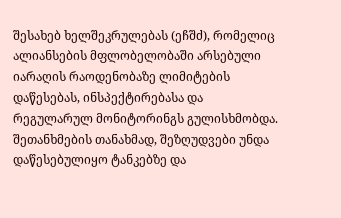შესახებ ხელშეკრულებას (ეჩშძ), რომელიც ალიანსების მფლობელობაში არსებული იარაღის რაოდენობაზე ლიმიტების დაწესებას, ინსპექტირებასა და რეგულარულ მონიტორინგს გულისხმობდა. შეთანხმების თანახმად, შეზღუდვები უნდა დაწესებულიყო ტანკებზე და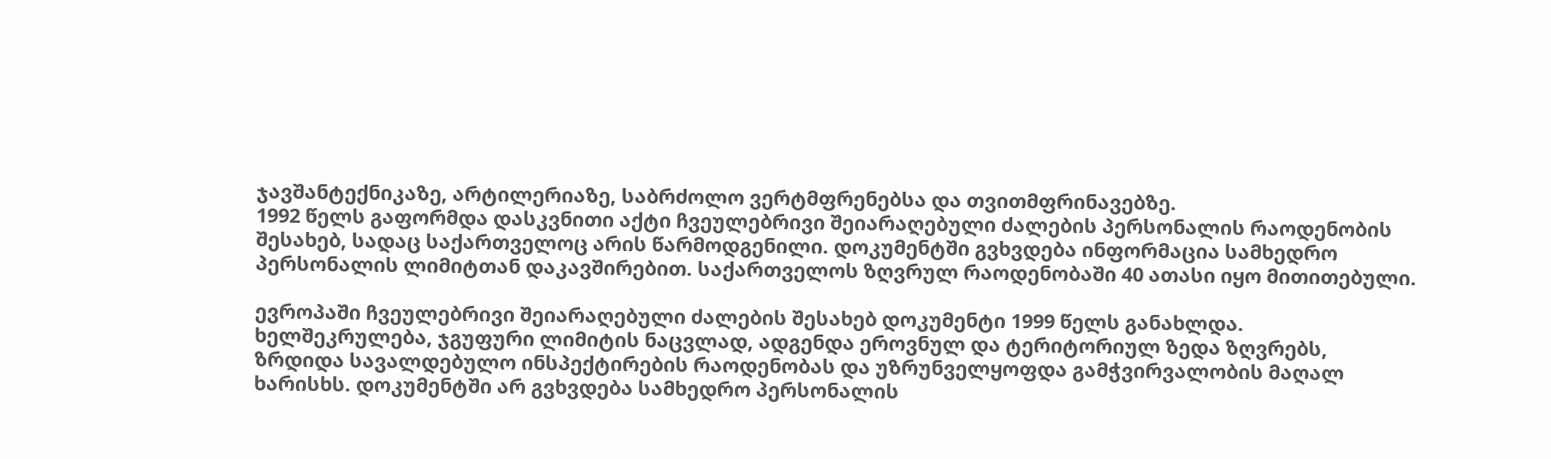ჯავშანტექნიკაზე, არტილერიაზე, საბრძოლო ვერტმფრენებსა და თვითმფრინავებზე.
1992 წელს გაფორმდა დასკვნითი აქტი ჩვეულებრივი შეიარაღებული ძალების პერსონალის რაოდენობის შესახებ, სადაც საქართველოც არის წარმოდგენილი. დოკუმენტში გვხვდება ინფორმაცია სამხედრო პერსონალის ლიმიტთან დაკავშირებით. საქართველოს ზღვრულ რაოდენობაში 40 ათასი იყო მითითებული.

ევროპაში ჩვეულებრივი შეიარაღებული ძალების შესახებ დოკუმენტი 1999 წელს განახლდა. ხელშეკრულება, ჯგუფური ლიმიტის ნაცვლად, ადგენდა ეროვნულ და ტერიტორიულ ზედა ზღვრებს, ზრდიდა სავალდებულო ინსპექტირების რაოდენობას და უზრუნველყოფდა გამჭვირვალობის მაღალ ხარისხს. დოკუმენტში არ გვხვდება სამხედრო პერსონალის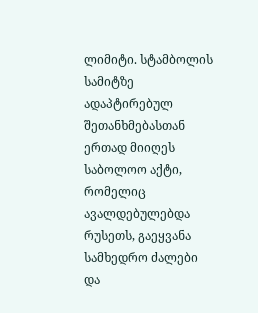ლიმიტი. სტამბოლის სამიტზე ადაპტირებულ შეთანხმებასთან ერთად მიიღეს საბოლოო აქტი, რომელიც ავალდებულებდა რუსეთს, გაეყვანა სამხედრო ძალები და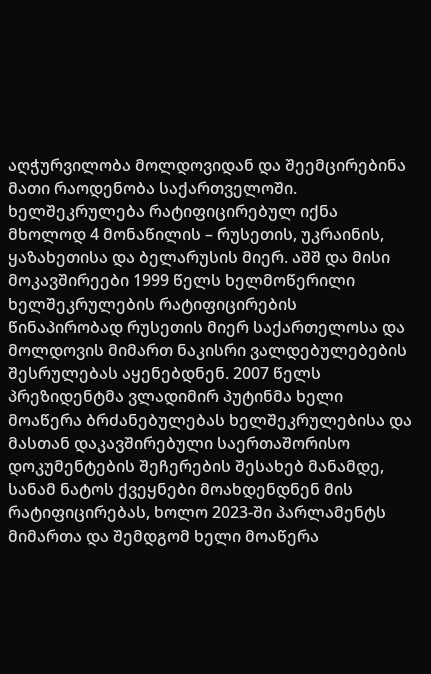აღჭურვილობა მოლდოვიდან და შეემცირებინა მათი რაოდენობა საქართველოში. ხელშეკრულება რატიფიცირებულ იქნა მხოლოდ 4 მონაწილის – რუსეთის, უკრაინის, ყაზახეთისა და ბელარუსის მიერ. აშშ და მისი მოკავშირეები 1999 წელს ხელმოწერილი ხელშეკრულების რატიფიცირების წინაპირობად რუსეთის მიერ საქართელოსა და მოლდოვის მიმართ ნაკისრი ვალდებულებების შესრულებას აყენებდნენ. 2007 წელს პრეზიდენტმა ვლადიმირ პუტინმა ხელი მოაწერა ბრძანებულებას ხელშეკრულებისა და მასთან დაკავშირებული საერთაშორისო დოკუმენტების შეჩერების შესახებ მანამდე, სანამ ნატოს ქვეყნები მოახდენდნენ მის რატიფიცირებას, ხოლო 2023-ში პარლამენტს მიმართა და შემდგომ ხელი მოაწერა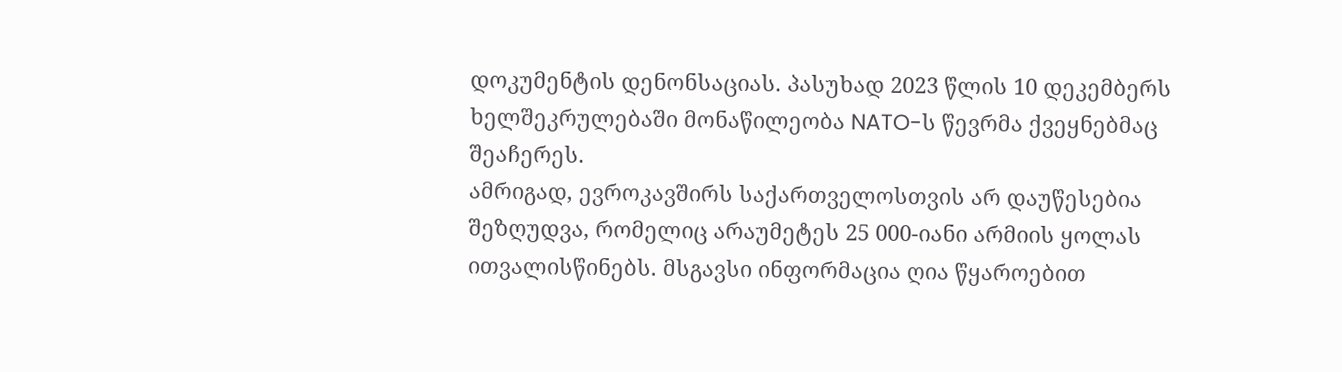დოკუმენტის დენონსაციას. პასუხად 2023 წლის 10 დეკემბერს ხელშეკრულებაში მონაწილეობა NATO-ს წევრმა ქვეყნებმაც შეაჩერეს.
ამრიგად, ევროკავშირს საქართველოსთვის არ დაუწესებია შეზღუდვა, რომელიც არაუმეტეს 25 000-იანი არმიის ყოლას ითვალისწინებს. მსგავსი ინფორმაცია ღია წყაროებით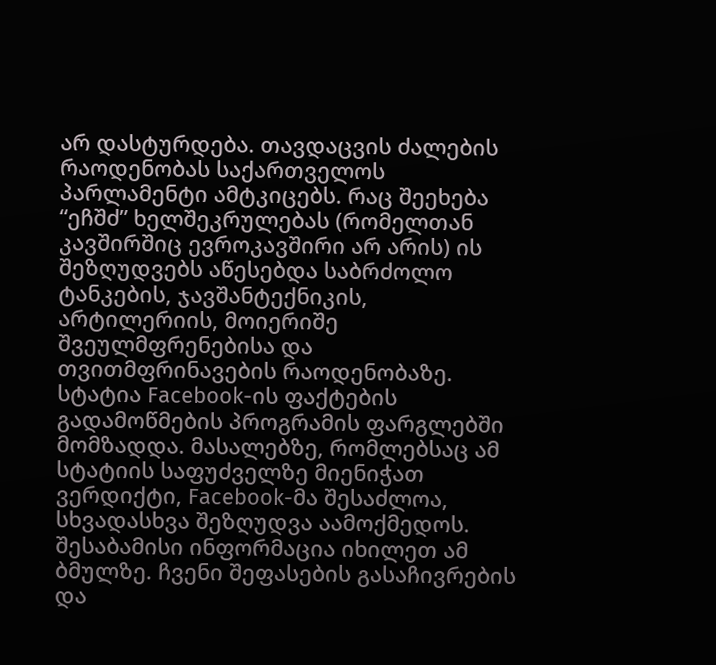არ დასტურდება. თავდაცვის ძალების რაოდენობას საქართველოს პარლამენტი ამტკიცებს. რაც შეეხება “ეჩშძ” ხელშეკრულებას (რომელთან კავშირშიც ევროკავშირი არ არის) ის შეზღუდვებს აწესებდა საბრძოლო ტანკების, ჯავშანტექნიკის, არტილერიის, მოიერიშე შვეულმფრენებისა და თვითმფრინავების რაოდენობაზე.
სტატია Facebook-ის ფაქტების გადამოწმების პროგრამის ფარგლებში მომზადდა. მასალებზე, რომლებსაც ამ სტატიის საფუძველზე მიენიჭათ ვერდიქტი, Facebook-მა შესაძლოა, სხვადასხვა შეზღუდვა აამოქმედოს. შესაბამისი ინფორმაცია იხილეთ ამ ბმულზე. ჩვენი შეფასების გასაჩივრების და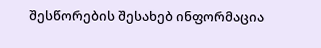შესწორების შესახებ ინფორმაცია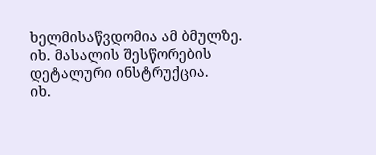ხელმისაწვდომია ამ ბმულზე.
იხ. მასალის შესწორების დეტალური ინსტრუქცია.
იხ.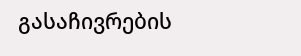გასაჩივრების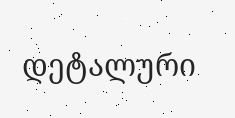დეტალური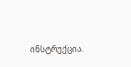ინსტრუქცია.